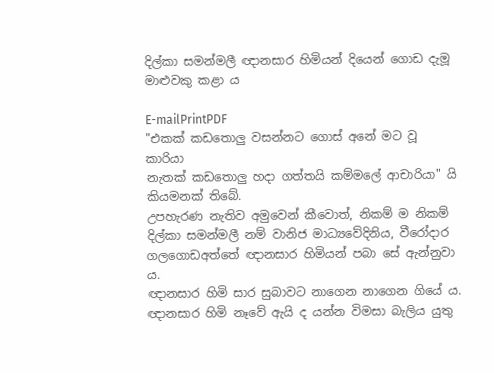දිල්කා සමන්මලී ඥානසාර හිමියන් දියෙන් ගොඩ දැමූ මාළුවකු කළා ය

E-mailPrintPDF
"එකක් කඩතොලු වසන්නට ගොස් අනේ මට වූ කාරියා
නැතක් කඩතොලු හදා ගත්තයි කම්මලේ ආචාරියා" යි කියමනක් තිබේ.
උපහැරණ නැතිව අමුවෙන් කීවොත්, නිකම් ම නිකම් දිල්කා සමන්මලී නම් වානිජ මාධ්‍යවේදිනිය, වීරෝදාර ගලගොඩඅත්තේ ඥානසාර හිමියන් පබා සේ ඇන්නුවා ය.
ඥානසාර හිමි සාර සුබාවට නාගෙන නාගෙන ගියේ ය.
ඥානසාර හිමි නෑවේ ඇයි ද යන්න විමසා බැලිය යුතු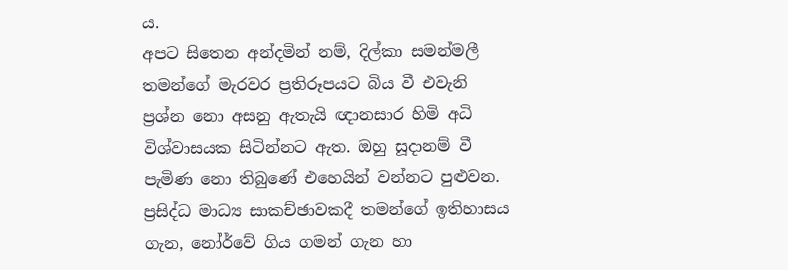ය.
අපට සිතෙන අන්දමින් නම්, දිල්කා සමන්මලී තමන්ගේ මැරවර ප්‍රතිරූපයට බිය වී එවැනි ප්‍රශ්න නො අසනු ඇතැයි ඥානසාර හිමි අධි විශ්වාසයක සිටින්නට ඇත. ඔහු සූදානම් වී පැමිණ නො තිබුණේ එහෙයින් වන්නට පුළුවන.
ප්‍රසිද්ධ මාධ්‍ය සාකච්ඡාවකදී තමන්ගේ ඉතිහාසය ගැන, නෝර්වේ ගිය ගමන් ගැන හා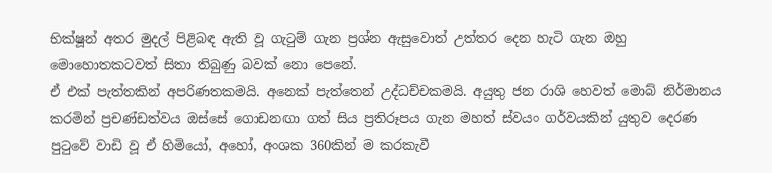භික්ෂූන් අතර මුදල් පිළිබඳ ඇති වූ ගැටුම් ගැන ප්‍රශ්න ඇසුවොත් උත්තර දෙන හැටි ගැන ඔහු මොහොතකටවත් සිතා තිබුණු බවක් නො පෙනේ.
ඒ එක් පැත්තකින් අපරිණතකමයි. අනෙක් පැත්තෙන් උද්ධච්චකමයි. අයුතු ජන රාශි හෙවත් මොබ් නිර්මානය කරමින් ප්‍රචණ්ඩත්වය ඔස්සේ ගොඩනඟා ගත් සිය ප්‍රතිරූපය ගැන මහත් ස්වයං ගර්වයකින් යුතුව දෙරණ පුටුවේ වාඩි වූ ඒ හිමියෝ, අහෝ, අංශක 360කින් ම කරකැවී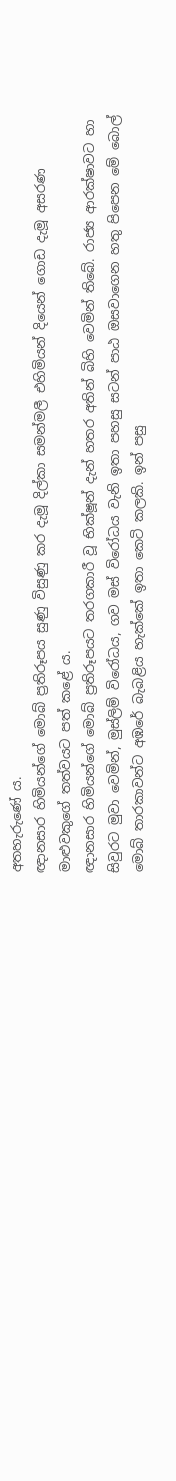අතහැරුණේ ය.
ඥානසාර හිමියන්ගේ මොබ් ප්‍රතිරූපය සුණු විසුණු කර දැමූ දිල්කා සමන්මලී එහිමියන් දියෙන් ගොඩ දැමූ අසරණ මාළුවකුගේ තත්වයට පත් කළේ ය.
ඥානසාර හිමියන්ගේ මොබ් ප්‍රතිරූපයට තරගකාරී වූ භික්ෂූන් දැන් හතර අතින් බිහි වෙමින් තිබේ. රාජ්‍ය ආරක්ෂාවට හා සිවුරට මුවා වෙමින්, මුස්ලිම් විරෝධය, ගව මස් විරෝධය වැනි ඉතා පහසු සටන් පාඨ ඔසවාගෙන හතු පිපෙන මේ බොල් මොබ් තාරකාවන්ට අඹරේ බැබළිය හැක්කේ ඉතා කෙටි කලකි. ඉන් පසු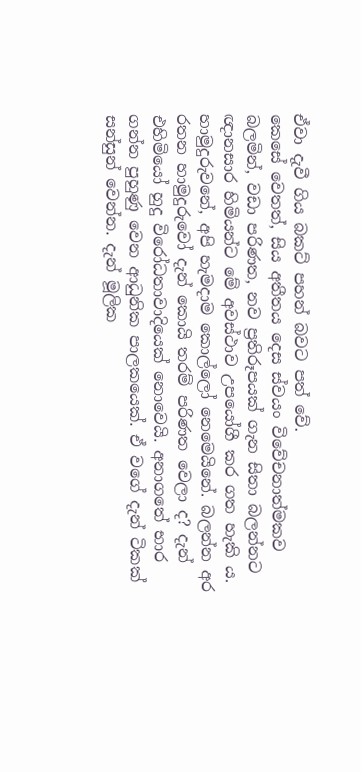ඒවා දැවී ගිය බකට් පහන් බවට පත් වේ.
කෙසේ වෙතත්, සිය අතීතය දෙස ස්වයං විවේචනාත්මකව බලමින්, වඩා පරිණත, නව ප්‍රතිරූපයක් ගැන සිතා බලන්නට ඥානසාර හිමියන්ට මේ අවස්ථාව උපයෝගී කර ගත හැකි ය. හාමුදුරුවනේ, අපි හැමදාම කොල්ලෝ නෙමෙයිනේ. බලන්න අර රතන හාමුදුරුවෝ දැන් කොයි තරම් පරිණත වෙලා ද? දැන් එහිමියෝ හුදු විරෝධතාවාදියෙක් නොවෙයි. අනාගතේ භාර ගන්න පුහුණු වෙන ආධුනික පාලකයෙක්. ඒ වගේ දැන් ටිකක් සන්සුන් වෙන්න. දැන් මූලික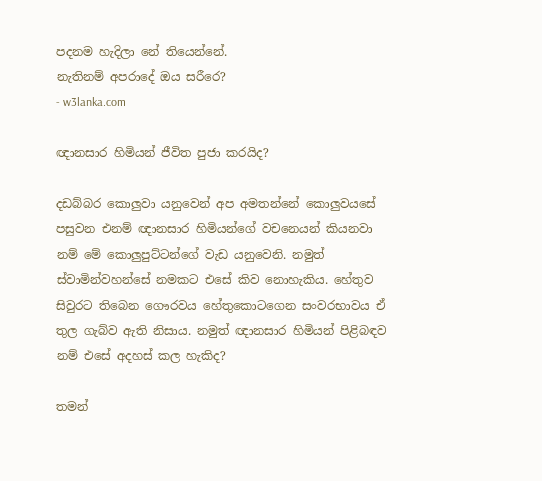පදනම හැදිලා නේ තියෙන්නේ.
නැතිනම් අපරාදේ ඔය සරීරෙ?
- w3lanka.com

ඥානසාර හිමියන් ජීවිත පුජා කරයිද?

දඩබ්බර කොලුවා යනුවෙන් අප අමතන්නේ කොලුවයසේ පසුවන එනම් ඥානසාර හිමියන්ගේ වචනෙයන් කියනවා නම් මේ කොලුපුට්ටන්ගේ වැඩ යනුවෙනි. නමුත් ස්වාමින්වහන්සේ නමකට එසේ කිව නොහැකිය. හේතුව සිවුරට තිබෙන ගෞරවය හේතුකොටගෙන සංවරභාවය ඒ තුල ගැබ්ව ඇති නිසාය. නමුත් ඥානසාර හිමියන් පිළිබඳව නම් එසේ අදහස් කල හැකිද?

තමන්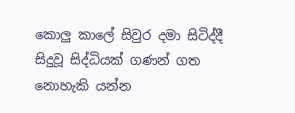කොලු කාලේ සිවුර දමා සිටිද්දී සිදුවූ සිද්ධියක් ගණන් ගත නොහැකි යන්න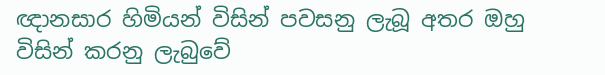ඥානසාර හිමියන් විසින් පවසනු ලැබූ අතර ඔහු විසින් කරනු ලැබුවේ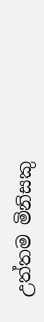උත්තම මිනිසකු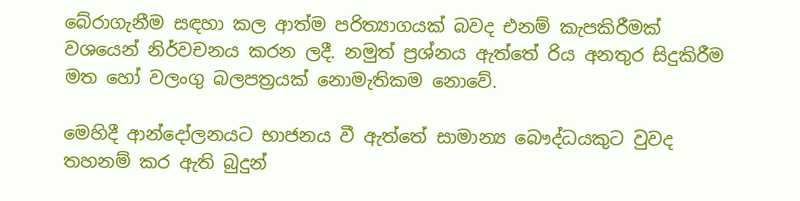බේරාගැනීම සඳහා කල ආත්ම පරිත්‍යාගයක් බවද එනම් කැපකිරීමක් වශයෙන් නිර්වචනය කරන ලදී. නමුත් ප්‍රශ්නය ඇත්තේ රිය අනතුර සිදුකිරීම මත හෝ වලංගු බලපත්‍රයක් නොමැතිකම නොවේ.

මෙහිදී ආන්දෝලනයට භාජනය වී ඇත්තේ සාමාන්‍ය බෞද්ධයකුට වුවද තහනම් කර ඇති බුදුන්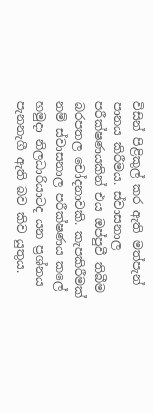විසින් පිළිකුල් කර ඇති මත්පැන් පානය කිරීමය. ස්වාසනාල පරීක්ෂණයකින් එය ඔප්පුවී තිබීම බරපතල චෝදනාවකි. කැපකිරීමක් නම් ස්වාසනාල පරීක්ෂණය කලේ හමුදා නිලධාරියාටද යන ප්‍රශ්නය පැනනැගී ඇති බව කිව යුතුය.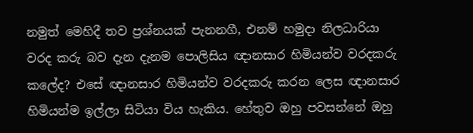නමුත් මෙහිදී තව ප්‍රශ්නයක් පැනනගී, එනම් හමුදා නිලධාරියා වරද කරු බව දැන දැනම පොලිසිය ඥානසාර හිමියන්ව වරදකරු කලේද? එසේ ඥානසාර හිමියන්ව වරදකරු කරන ලෙස ඥානසාර හිමියන්ම ඉල්ලා සිටියා විය හැකිය. හේතුව ඔහු පවසන්නේ ඔහු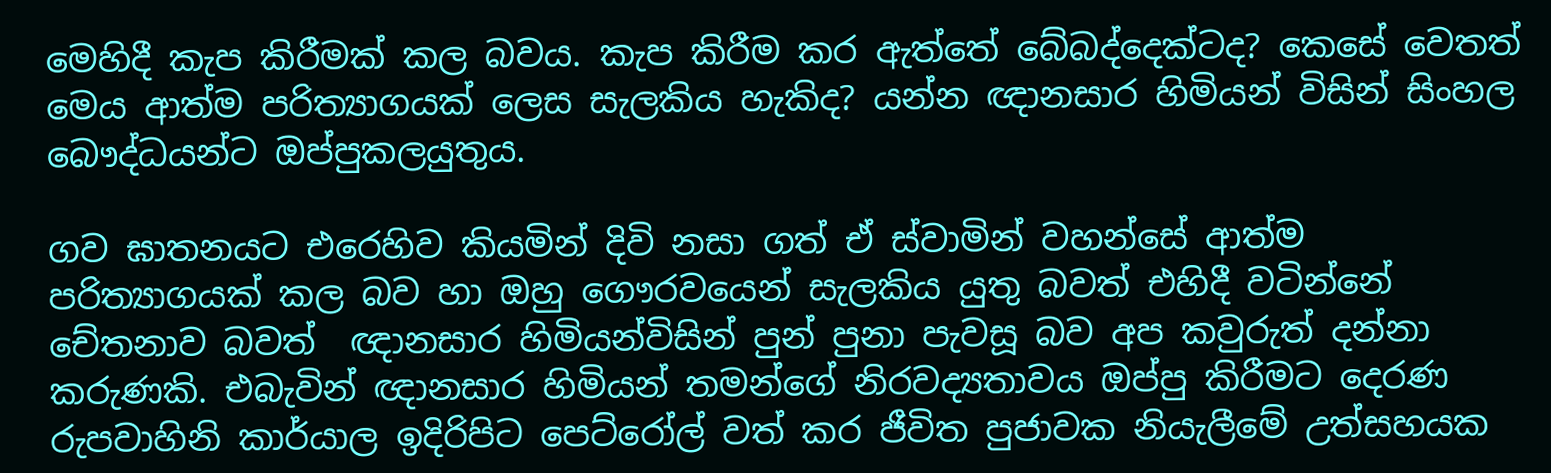මෙහිදී කැප කිරීමක් කල බවය. කැප කිරීම කර ඇත්තේ බේබද්දෙක්ටද? කෙසේ වෙතත් මෙය ආත්ම පරිත්‍යාගයක් ලෙස සැලකිය හැකිද? යන්න ඥානසාර හිමියන් විසින් සිංහල බෞද්ධයන්ට ඔප්පුකලයුතුය.

ගව ඝාතනයට එරෙහිව කියමින් දිවි නසා ගත් ඒ ස්වාමින් වහන්සේ ආත්ම පරිත්‍යාගයක් කල බව හා ඔහු ගෞරවයෙන් සැලකිය යුතු බවත් එහිදී වටින්නේ චේතනාව බවත්  ඥානසාර හිමියන්විසින් පුන් පුනා පැවසූ බව අප කවුරුත් දන්නා කරුණකි. එබැවින් ඥානසාර හිමියන් තමන්ගේ නිරවද්‍යතාවය ඔප්පු කිරීමට දෙරණ රුපවාහිනි කාර්යාල ඉදිරිපිට පෙට්රෝල් වත් කර ජීවිත පුජාවක නියැලීමේ උත්සහයක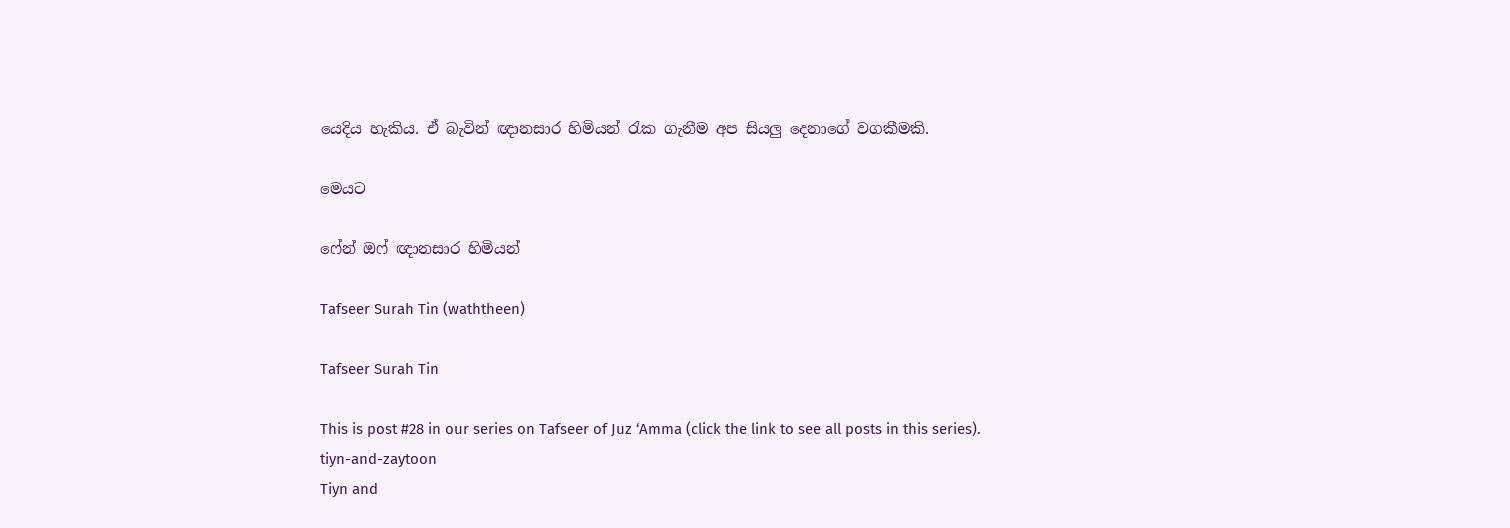යෙදිය හැකිය. ඒ බැවින් ඥානසාර හිමියන් රැක ගැනීම අප සියලු දෙනාගේ වගකීමකි.

මෙයට

ෆේන් ඔෆ් ඥානසාර හිමියන්

Tafseer Surah Tin (waththeen)

Tafseer Surah Tin

This is post #28 in our series on Tafseer of Juz ‘Amma (click the link to see all posts in this series).
tiyn-and-zaytoon
Tiyn and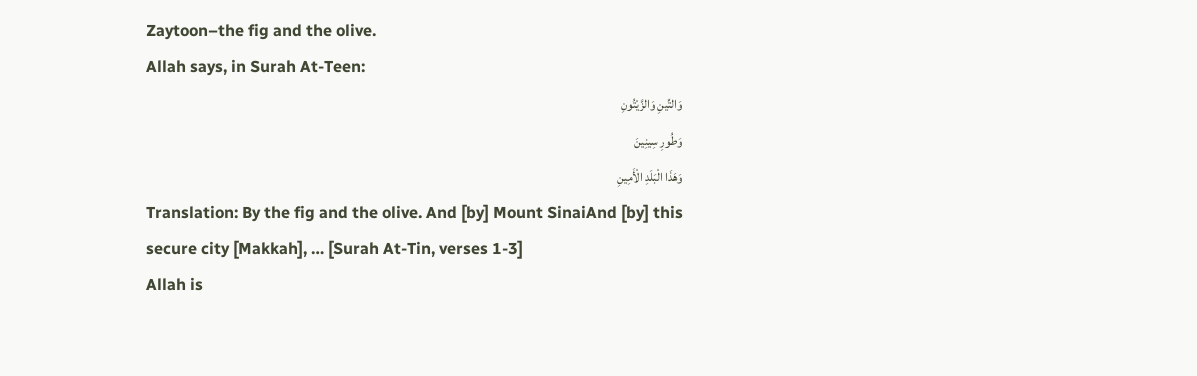Zaytoon–the fig and the olive.
Allah says, in Surah At-Teen:
وَالتِّينِ وَالزَّيْتُونِ
وَطُورِ سِينِينَ
وَهَذَا الْبَلَدِ الْأَمِينِ
Translation: By the fig and the olive. And [by] Mount SinaiAnd [by] this secure city [Makkah], … [Surah At-Tin, verses 1-3]
Allah is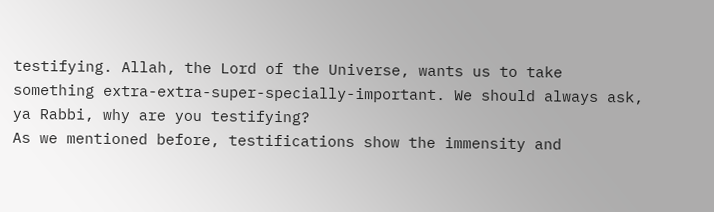testifying. Allah, the Lord of the Universe, wants us to take something extra-extra-super-specially-important. We should always ask, ya Rabbi, why are you testifying?
As we mentioned before, testifications show the immensity and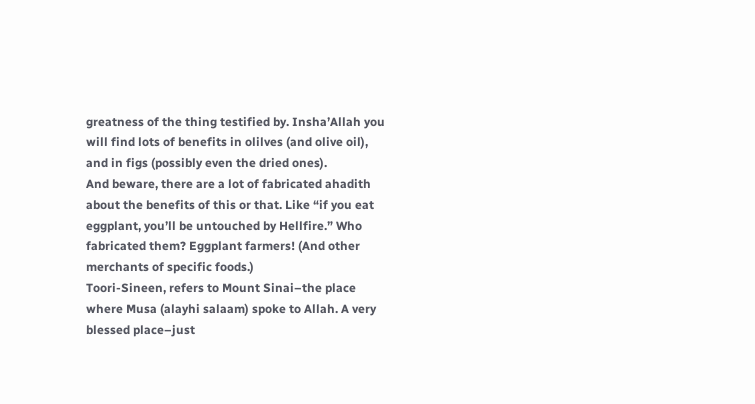greatness of the thing testified by. Insha’Allah you will find lots of benefits in olilves (and olive oil), and in figs (possibly even the dried ones).
And beware, there are a lot of fabricated ahadith about the benefits of this or that. Like “if you eat eggplant, you’ll be untouched by Hellfire.” Who fabricated them? Eggplant farmers! (And other merchants of specific foods.)
Toori-Sineen, refers to Mount Sinai–the place where Musa (alayhi salaam) spoke to Allah. A very blessed place–just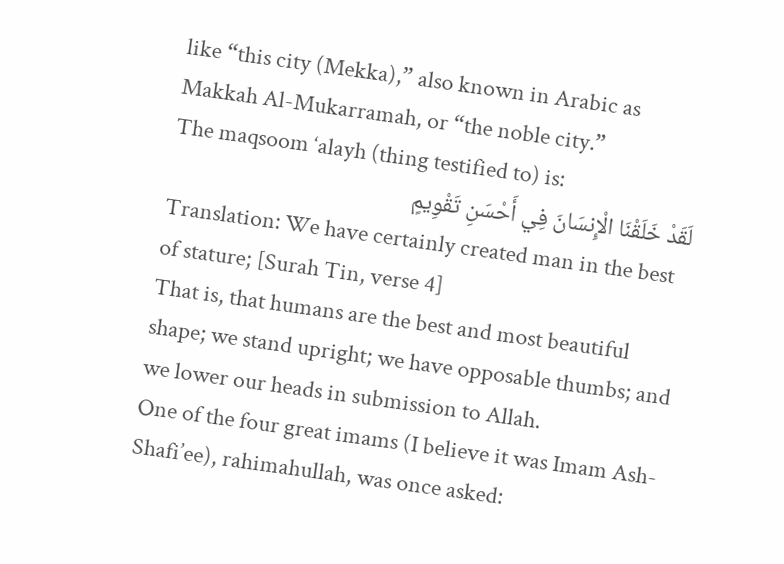like “this city (Mekka),” also known in Arabic as Makkah Al-Mukarramah, or “the noble city.”
The maqsoom ‘alayh (thing testified to) is:
لَقَدْ خَلَقْنَا الْإِنسَانَ فِي أَحْسَنِ تَقْوِيمٍ
Translation: We have certainly created man in the best of stature; [Surah Tin, verse 4]
That is, that humans are the best and most beautiful shape; we stand upright; we have opposable thumbs; and we lower our heads in submission to Allah.
One of the four great imams (I believe it was Imam Ash-Shafi’ee), rahimahullah, was once asked: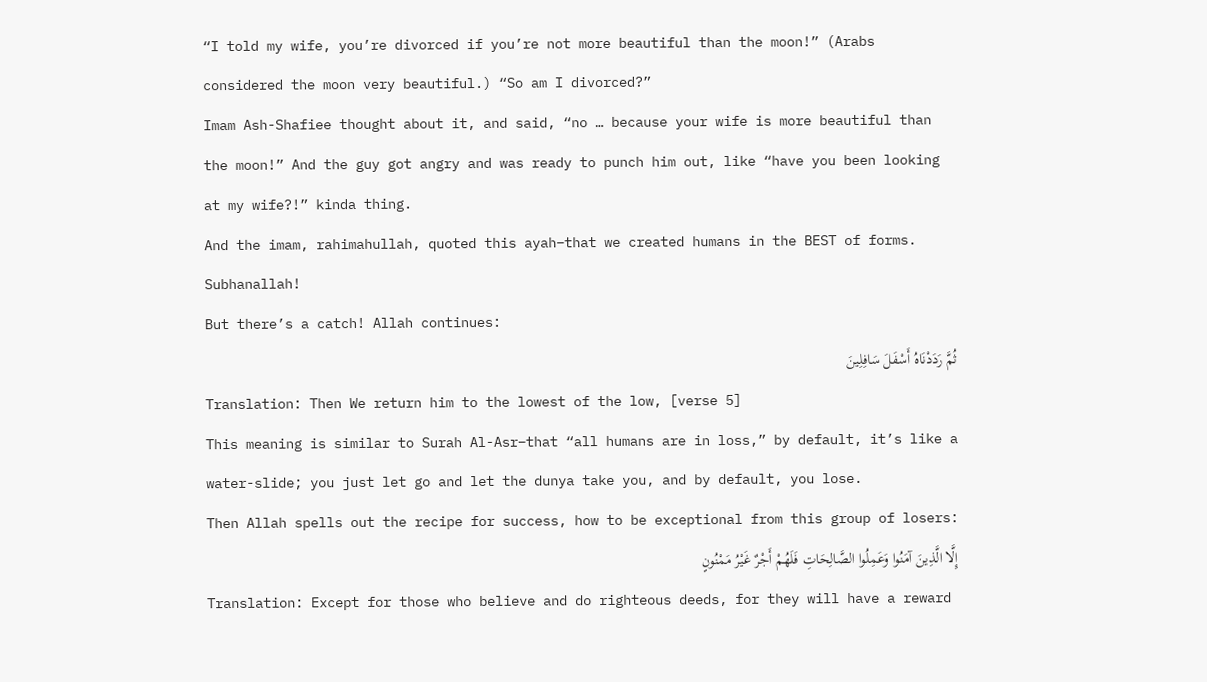“I told my wife, you’re divorced if you’re not more beautiful than the moon!” (Arabs considered the moon very beautiful.) “So am I divorced?”
Imam Ash-Shafiee thought about it, and said, “no … because your wife is more beautiful than the moon!” And the guy got angry and was ready to punch him out, like “have you been looking at my wife?!” kinda thing.
And the imam, rahimahullah, quoted this ayah–that we created humans in the BEST of forms. Subhanallah!
But there’s a catch! Allah continues:
ثُمَّ رَدَدْنَاهُ أَسْفَلَ سَافِلِينَ
Translation: Then We return him to the lowest of the low, [verse 5]
This meaning is similar to Surah Al-Asr–that “all humans are in loss,” by default, it’s like a water-slide; you just let go and let the dunya take you, and by default, you lose.
Then Allah spells out the recipe for success, how to be exceptional from this group of losers:
إِلَّا الَّذِينَ آمَنُوا وَعَمِلُوا الصَّالِحَاتِ فَلَهُمْ أَجْرٌ غَيْرُ مَمْنُونٍ
Translation: Except for those who believe and do righteous deeds, for they will have a reward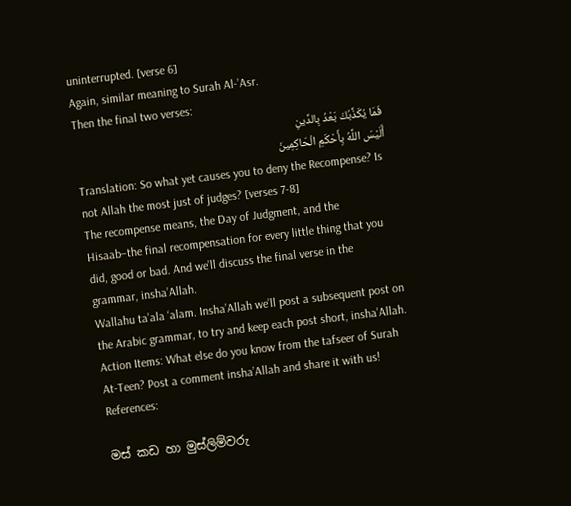uninterrupted. [verse 6]
Again, similar meaning to Surah Al-’Asr.
Then the final two verses:
فَمَا يُكَذِّبُكَ بَعْدُ بِالدِّينِ
أَلَيْسَ اللَّهُ بِأَحْكَمِ الْحَاكِمِينَ
Translation: So what yet causes you to deny the Recompense? Is not Allah the most just of judges? [verses 7-8]
The recompense means, the Day of Judgment, and the Hisaab–the final recompensation for every little thing that you did, good or bad. And we’ll discuss the final verse in the grammar, insha’Allah.
Wallahu ta’ala ‘alam. Insha’Allah we’ll post a subsequent post on the Arabic grammar, to try and keep each post short, insha’Allah.
Action Items: What else do you know from the tafseer of Surah At-Teen? Post a comment insha’Allah and share it with us!
References:

මස් කඩ හා මුස්ලිම්වරු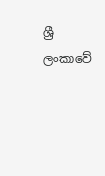ශ්‍රී ලංකාවේ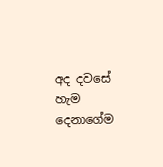අද දවසේ හැම දෙනාගේම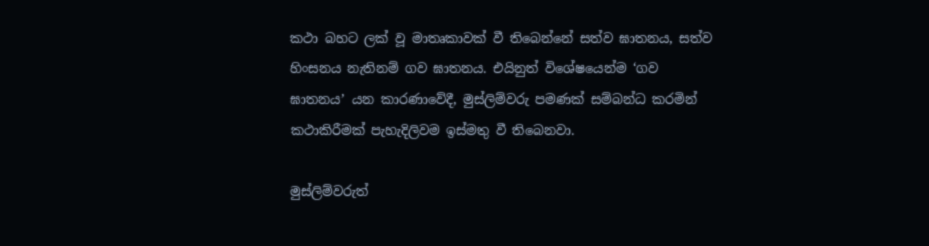කථා බහට ලක් වූ මාතෘකාවක් වී තිබෙන්නේ සත්ව ඝාතනය, සත්ව හිංසනය නැතිනම් ගව ඝාතනය. එයිනුත් විශේෂයෙන්ම ‘ගව ඝාතනය’ යන කාරණාවේදී, මුස්ලිම්වරු පමණක් සම්බන්ධ කරමින් කථාකිරීමක් පැහැදිලිවම ඉස්මතු වී තිබෙනවා.

මුස්ලිම්වරුත්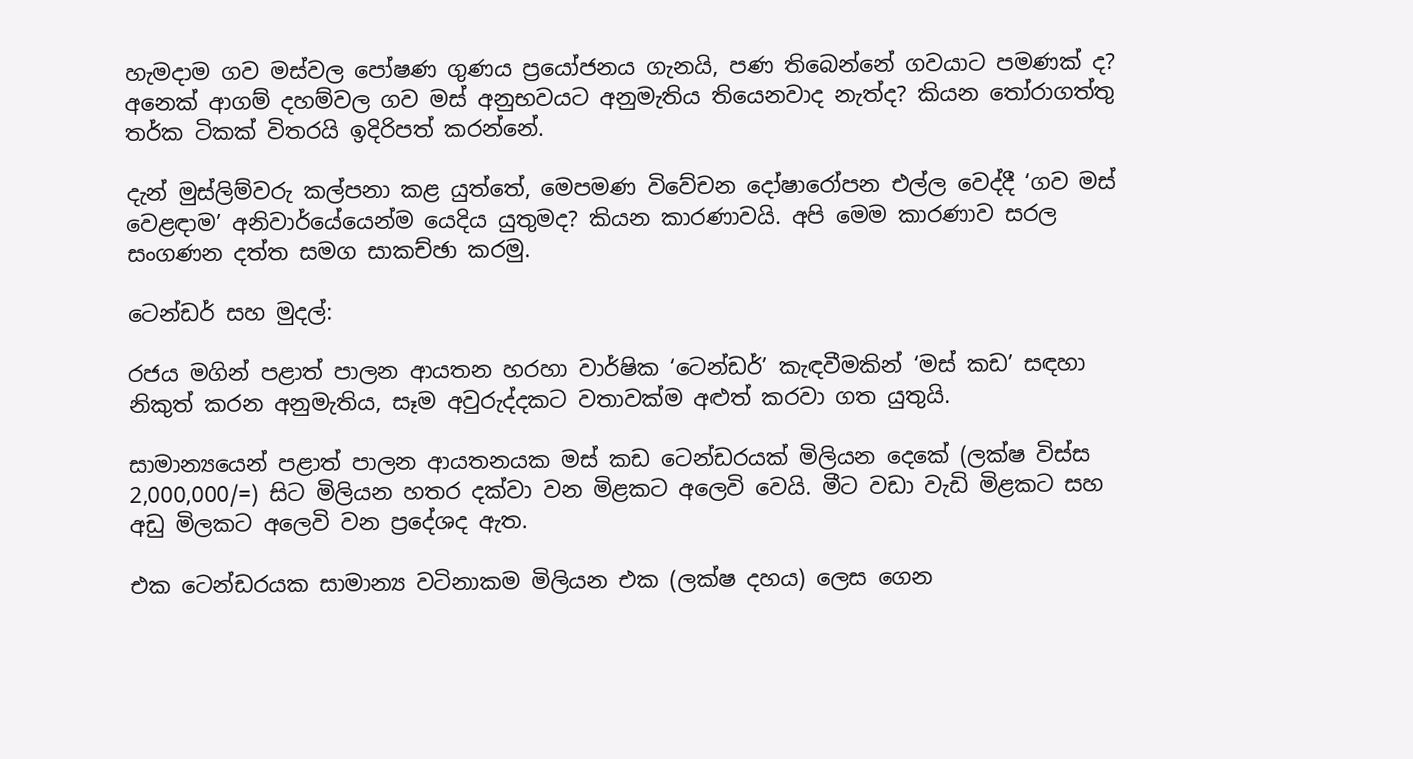හැමදාම ගව මස්වල පෝෂණ ගුණය ප්‍රයෝජනය ගැනයි, පණ තිබෙන්නේ ගවයාට පමණක් ද? අනෙක් ආගම් දහම්වල ගව මස් අනුභවයට අනුමැතිය තියෙනවාද නැත්ද? කියන ‍තෝරාගත්තු තර්ක ටිකක් විතරයි ඉදිරිපත් කරන්නේ.

දැන් මුස්ලිම්වරු කල්පනා කළ යුත්තේ, මෙපමණ විවේචන දෝෂාරෝපන එල්ල වෙද්දී ‘ගව මස් වෙළඳාම’ අනිවාර්යේයෙන්ම යෙදිය යුතුමද? කියන කාරණාවයි. අපි මෙම කාරණාව සරල සංගණන දත්ත සමග සාකච්ඡා කරමු.

ටෙන්ඩර් සහ මුදල්:

රජය මගින් පළාත් පාලන ආයතන හරහා වාර්ෂික ‘ටෙන්ඩර්’ කැඳවීමකින් ‘මස් කඩ’ සඳහා නිකුත් කරන අනුමැතිය, සෑම අවුරුද්දකට වතාවක්ම අළුත් කරවා ගත යුතුයි.

සාමාන්‍යයෙන් පළාත් පාලන ආයතනයක මස් කඩ ටෙන්ඩරයක් මිලියන දෙකේ (ලක්ෂ විස්ස 2,000,000/=) සිට මිලියන හතර දක්වා වන මිළකට අලෙවි වෙයි. මීට වඩා වැඩි මිළකට සහ අඩු මිලකට අලෙවි වන ප්‍රදේශද ඇත.

එක ටෙන්ඩරයක සාමාන්‍ය වටිනාකම මිලියන එක (ලක්ෂ දහය) ලෙස ගෙන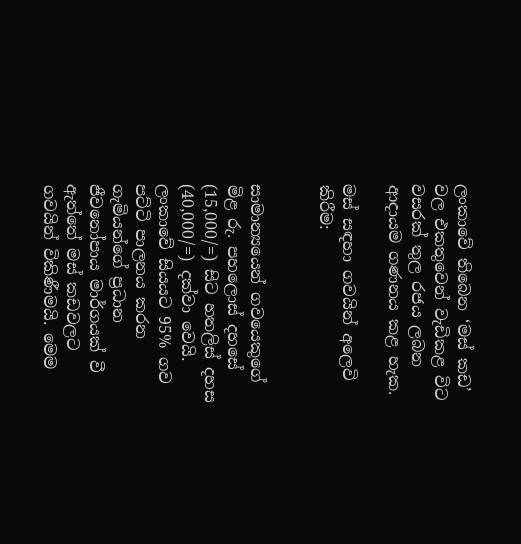ලංකාවේ තිබෙන ‘මස් කඩ’ වල එකතුවෙන් වැඩිකළ විට වසරක් තුල රජය ලබන ආදායම ගණනය කළ හැක.

මස් සඳහා ගවයින් අලෙවි කිරීම:


සාමාන්‍යයෙන් ගවයෙකුගේ මිළ රු. පහලොස් දහසේ (15,000/=) සිට හතලිස් දහස (40,000/=) දක්වා වෙයි. ලංකාවේ සියයට 95% ගව පට්ටි පාලනය කරන ගැමියන්ගේ ප්‍රධාන ජීවනෝපාය මාර්ගයක් වී ඇත්තේ මස් කඩවලට ගවයින් විකිණීමයි. මෙම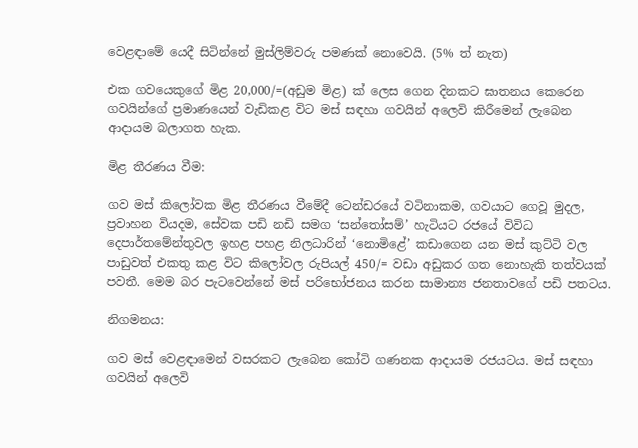වෙළඳාමේ යෙදී සිටින්නේ මුස්ලිම්වරු පමණක් නොවෙයි. (5% ත් නැත)

එක ගවයෙකුගේ මිළ 20,000/=(අඩුම මිළ) ක් ලෙස ගෙන දිනකට ඝාතනය කෙරෙන ගවයින්ගේ ප්‍රමාණයෙන් වැඩිකළ විට මස් සඳහා ගවයින් අලෙවි කිරීමෙන් ලැබෙන ආදායම බලාගත හැක.

මිළ තීරණය වීම:

ගව මස් කිලෝවක මිළ තීරණය වීමේදී ටෙන්ඩරයේ වටිනාකම, ගවයාට ගෙවූ මුදල, ප්‍රවාහන වියදම, සේවක පඩි නඩි සමග ‘සන්තෝසම්’ හැටියට රජයේ විවිධ දෙපාර්තමේන්තුවල ඉහළ පහළ නිලධාරින් ‘නොමිළේ’ කඩාගෙන යන මස් කුට්ටි වල පාඩුවත් එකතු කළ විට කිලෝවල රුපියල් 450/= වඩා අඩුකර ගත නොහැකි තත්වයක් පවතී. මෙම බර පැටවෙන්නේ මස් පරිභෝජනය කරන සාමාන්‍ය ජනතාවගේ පඩි පතටය.

නිගමනය:

ගව මස් වෙළඳාමෙන් වසරකට ලැබෙන කෝටි ගණනක ආදායම රජයටය. මස් සඳහා ගවයින් අලෙවි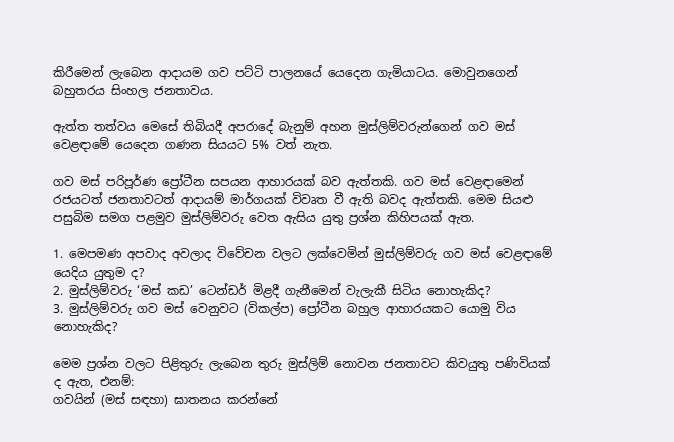කිරීමෙන් ලැබෙන ආදායම ගව පට්ටි පාලනයේ යෙදෙන ගැමියාටය. මොවුනගෙන් බහුතරය සිංහල ජනතාවය.

ඇත්ත තත්වය මෙසේ තිබියදී අපරාදේ බැනුම් අහන මුස්ලිම්වරුන්ගෙන් ගව මස් වෙ‍ළඳාමේ යෙදෙන ගණන සියයට 5% වත් නැත.

ගව මස් පරිපූර්ණ ප්‍රෝටීන සපයන ආහාරයක් බව ඇත්තකි. ගව මස් වෙළඳාමෙන් රජයටත් ජනතාවටත් ආදායම් මාර්ගයක් විවෘත වී ඇති බවද ඇත්තකි. මෙම සියළු පසුබිම සමග පළමුව මුස්ලිම්වරු වෙත ඇසිය යුතු ප්‍රශ්න කිහිපයක් ඇත.

1. මෙපමණ අපවාද අවලාද විවේචන වලට ලක්වෙමින් මුස්ලිම්වරු ගව මස් වෙළඳාමේ යෙදිය යුතුම ද?
2. මුස්ලිම්වරු ‘මස් කඩ’ ටෙන්ඩර් මිළදී ගැනීමෙන් වැලැකී සිටිය නොහැකිද?
3. මුස්ලිම්වරු ගව මස් වෙනුවට (විකල්ප) ප්‍රෝටීන බහුල ආහාරයකට යොමු විය නොහැකිද?

මෙම ප්‍රශ්න වලට පිළිතුරු ලැබෙන තුරු මුස්ලිම් නොවන ජනතාවට කිවයුතු පණිවියක් ද ඇත, එනම්:
ගවයින් (මස් සඳහා) ඝාතනය කරන්නේ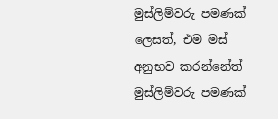මුස්ලිම්වරු පමණක් ලෙසත්, එම මස් අනුභව කරන්නේත් මුස්ලිම්වරු පමණක්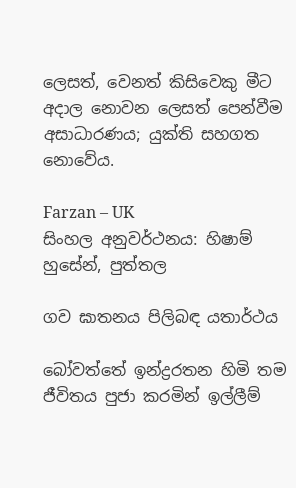ලෙසත්, වෙනත් කිසිවෙකු ‍‍මීට අදාල නොවන ලෙසත් ‍පෙන්වීම අසාධාරණය; යුක්ති සහගත නොවේය.

Farzan – UK
සිංහල අනුවර්ථනය: හිෂාම් හුසේන්, පුත්තල

ගව ඝාතනය පිලිබඳ යතාර්ථය

බෝවත්තේ ඉන්ද්‍රරතන හිමි තම ජීවිතය පුජා කරමින් ඉල්ලීම්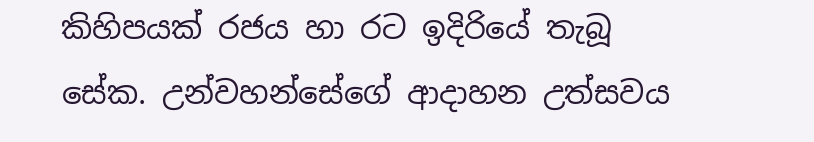කිහිපයක් රජය හා රට ඉදිරියේ තැබූ සේක. උන්වහන්සේගේ ආදාහන උත්සවය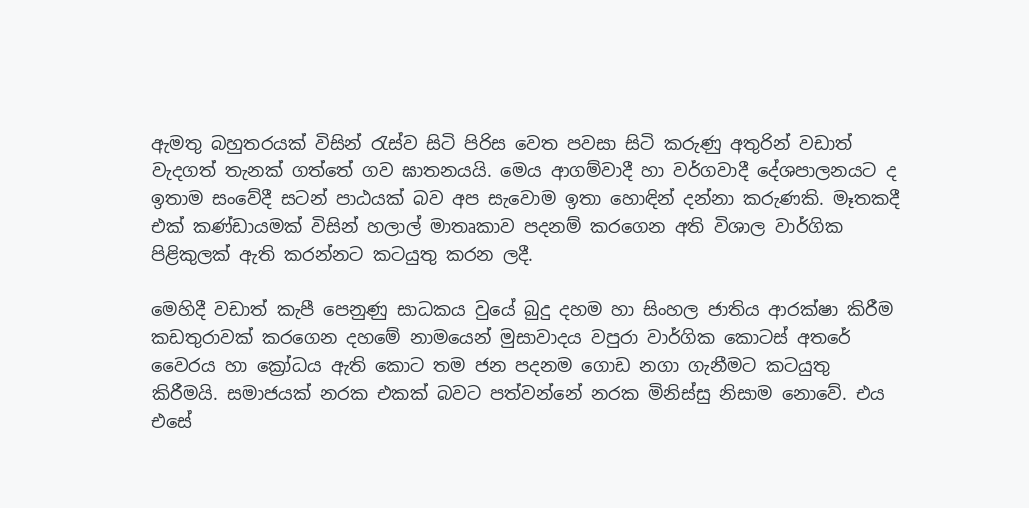ඇමතු බහුතරයක් විසින් රැස්ව සිටි පිරිස වෙත පවසා සිටි කරුණු අතුරින් වඩාත් වැදගත් තැනක් ගත්තේ ගව ඝාතනයයි. මෙය ආගම්වාදී හා වර්ගවාදී දේශපාලනයට ද ඉතාම සංවේදී සටන් පාඨයක් බව අප සැවොම ඉතා හොඳින් දන්නා කරුණකි. මෑතකදී එක් කණ්ඩායමක් විසින් හලාල් මාතෘකාව පදනම් කරගෙන අති විශාල වාර්ගික පිළිකුලක් ඇති කරන්නට කටයුතු කරන ලදී.

මෙහිදී වඩාත් කැපී පෙනුණු සාධකය වුයේ බුදු දහම හා සිංහල ජාතිය ආරක්ෂා කිරීම කඩතුරාවක් කරගෙන දහමේ නාමයෙන් මුසාවාදය වපුරා වාර්ගික කොටස් අතරේ වෛරය හා ක්‍රෝධය ඇති කොට තම ජන පදනම ගොඩ නගා ගැනීමට කටයුතු කිරීමයි. සමාජයක් නරක එකක් බවට පත්වන්නේ නරක මිනිස්සු නිසාම නොවේ. එය එසේ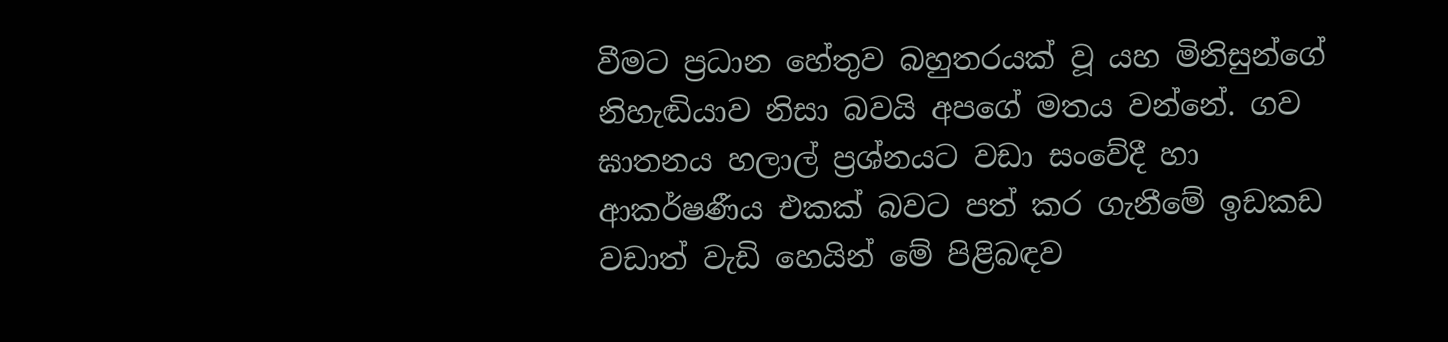වීමට ප්‍රධාන හේතුව බහුතරයක් වූ යහ මිනිසුන්ගේ නිහැඬියාව නිසා බවයි අපගේ මතය වන්නේ. ගව ඝාතනය හලාල් ප්‍රශ්නයට වඩා සංවේදී හා ආකර්ෂණීය එකක් බවට පත් කර ගැනීමේ ඉඩකඩ වඩාත් වැඩි හෙයින් මේ පිළිබඳව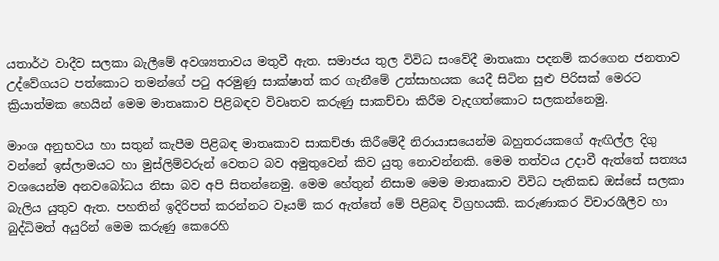යතාර්ථ වාදීව සලකා බැලීමේ අවශ්‍යතාවය මතුවී ඇත. සමාජය තුල විවිධ සංවේදී මාතෘකා පදනම් කරගෙන ජනතාව උද්වේගයට පත්කොට තමන්ගේ පටු අරමුණු සාක්ෂාත් කර ගැනීමේ උත්සාහයක යෙදී සිටින සුළු පිරිසක් මෙරට ක්‍රියාත්මක හෙයින් මෙම මාතෘකාව පිළිබඳව විවෘතව කරුණු සාකච්චා කිරීම වැදගත්කොට සලකන්නෙමු.

මාංශ අනුභවය හා සතුන් කැපීම පිළිබඳ මාතෘකාව සාකච්ඡා කිරීමේදී නිරායාසයෙන්ම බහුතරයකගේ ඇඟිල්ල දිගු වන්නේ ඉස්ලාමයට හා මුස්ලිම්වරුන් වෙතට බව අමුතුවෙන් කිව යුතු නොවන්නකි. මෙම තත්වය උදාවී ඇත්තේ සත්‍යය වශයෙන්ම අනවබෝධය නිසා බව අපි සිතන්නෙමු. මෙම හේතුන් නිසාම මෙම මාතෘකාව විවිධ පැතිකඩ ඔස්සේ සලකා බැලිය යුතුව ඇත. පහතින් ඉදිරිපත් කරන්නට වෑයම් කර ඇත්තේ මේ පිළිබඳ විග්‍රහයකි. කරුණාකර විචාරශීලීව හා බුද්ධිමත් අයුරින් මෙම කරුණු කෙරෙහි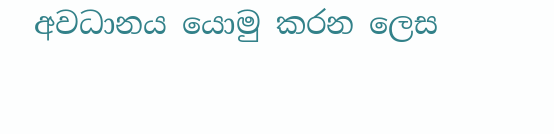අවධානය යොමු කරන ලෙස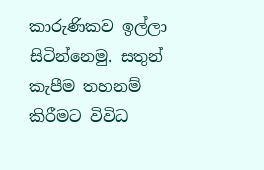කාරුණිකව ඉල්ලා සිටින්නෙමු. සතුන් කැපීම තහනම් කිරීමට විවිධ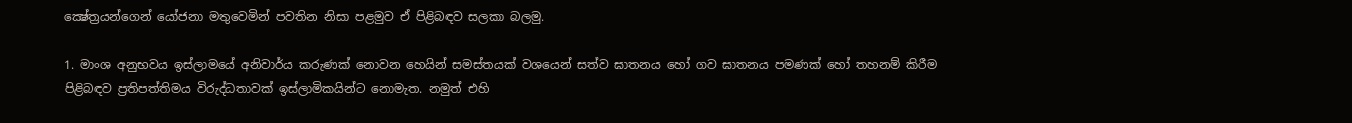ක්‍ෂේත්‍රයන්ගෙන් යෝජනා මතුවෙමින් පවතින නිසා පළමුව ඒ පිළිබඳව සලකා බලමු.

1. මාංශ අනුභවය ඉස්ලාමයේ අනිවාර්ය කරුණක් නොවන හෙයින් සමස්තයක් වශයෙන් සත්ව ඝාතනය හෝ ගව ඝාතනය පමණක් හෝ තහනම් කිරීම පිළිබඳව ප්‍රතිපත්තිමය විරුද්ධතාවක් ඉස්ලාමිකයින්ට නොමැත. නමුත් එහි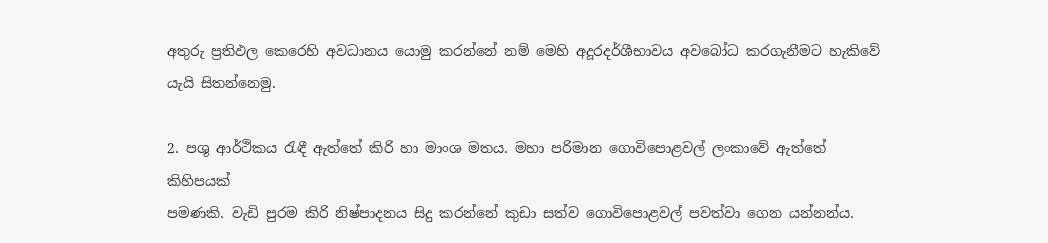අතුරු ප්‍රතිඵල කෙරෙහි අවධානය යොමු කරන්නේ නම් මෙහි අදූරදර්ශීභාවය අවබෝධ කරගැනීමට හැකිවේ යැයි සිතන්නෙමු.

2. පශු ආර්ථිකය රැඳී ඇත්තේ කිරි හා මාංශ මතය. මහා පරිමාන ගොවිපොළවල් ලංකාවේ ඇත්තේ කිහිපයක්
පමණකි. වැඩි පුරම කිරි නිෂ්පාදනය සිදු කරන්නේ කුඩා සත්ව ගොවිපොළවල් පවත්වා ගෙන යන්නන්ය.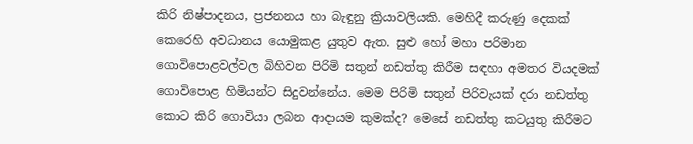කිරි නිෂ්පාදනය, ප්‍රජනනය හා බැඳුනු ක්‍රියාවලියකි. මෙහිදී කරුණු දෙකක් කෙරෙහි අවධානය යොමුකළ යුතුව ඇත. සුළු හෝ මහා පරිමාන ගොවිපොළවල්වල බිහිවන පිරිමි සතුන් නඩත්තු කිරීම සඳහා අමතර වියදමක් ගොවිපොළ හිමියන්ට සිදුවන්නේය. මෙම පිරිමි සතුන් පිරිවැයක් දරා නඩත්තු කොට කිරි ගොවියා ලබන ආදායම කුමක්ද? මෙසේ නඩත්තු කටයුතු කිරීමට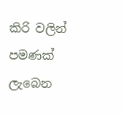කිරි වලින් පමණක් ලැබෙන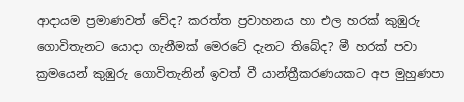ආදායම ප්‍රමාණවත් වේද? කරත්ත ප්‍රවාහනය හා එල හරක් කුඹුරු ගොවිතැනට යොදා ගැනීමක් මෙරටේ දැනට තිබේද? මී හරක් පවා ක්‍රමයෙන් කුඹුරු ගොවිතැනින් ඉවත් වී යාන්ත්‍රීකරණයකට අප මුහුණපා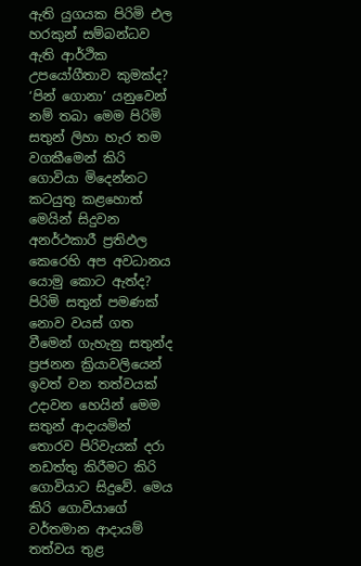ඇති යුගයක පිරිමි එල හරකුන් සම්බන්ධව ඇති ආර්ථික උපයෝගීතාව කුමක්ද? ‘පින් ගොනා’ යනුවෙන් නම් තබා මෙම පිරිමි සතුන් ලිහා හැර තම වගකීමෙන් කිරි ගොවියා මිදෙන්නට කටයුතු කළහොත් මෙයින් සිදුවන අනර්ථකාරී ප්‍රතිඵල කෙරෙහි අප අවධානය යොමු කොට ඇත්ද? පිරිමි සතුන් පමණක් නොව වයස් ගත වීමෙන් ගැහැනු සතුන්ද ප්‍රජනන ක්‍රියාවලියෙන් ඉවත් වන තත්වයක් උදාවන හෙයින් මෙම සතුන් ආදායමින් තොරව පිරිවැයක් දරා නඩත්තු කිරීමට කිරි ගොවියාට සිදුවේ. මෙය කිරි ගොවියාගේ වර්තමාන ආදායම් තත්වය තුළ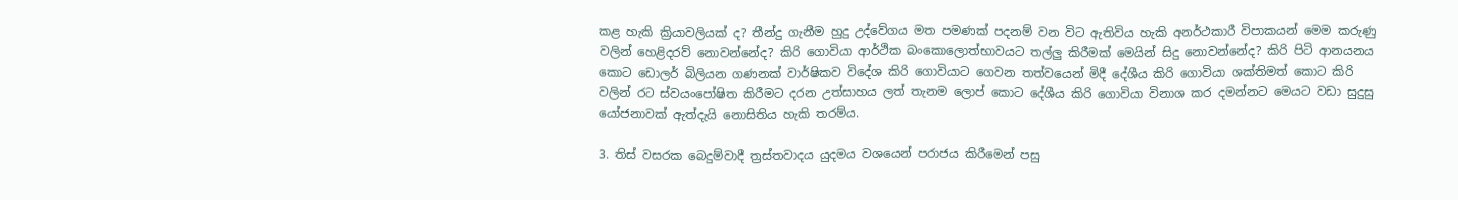කළ හැකි ක්‍රියාවලියක් ද? තීන්දු ගැනීම හුදු උද්වේගය මත පමණක් පදනම් වන විට ඇතිවිය හැකි අනර්ථකාරී විපාකයන් මෙම කරුණු වලින් හෙළිදරව් නොවන්නේද? කිරි ගොවියා ආර්ථික බංකොලොත්භාවයට තල්ලු කිරීමක් මෙයින් සිදු නොවන්නේද? කිරි පිටි ආනයනය කොට ඩොලර් බිලියන ගණනක් වාර්ෂිකව විදේශ කිරි ගොවියාට ගෙවන තත්වයෙන් මිදී දේශීය කිරි ගොවියා ශක්තිමත් කොට කිරි වලින් රට ස්වයංපෝෂිත කිරීමට දරන උත්සාහය ලත් තැනම ලොප් කොට දේශීය කිරි ගොවියා විනාශ කර දමන්නට මෙයට වඩා සුදුසු යෝජනාවක් ඇත්දැයි නොසිතිය හැකි තරම්ය.

3. තිස් වසරක බෙදුම්වාදී ත්‍රස්තවාදය යුදමය වශයෙන් පරාජය කිරීමෙන් පසු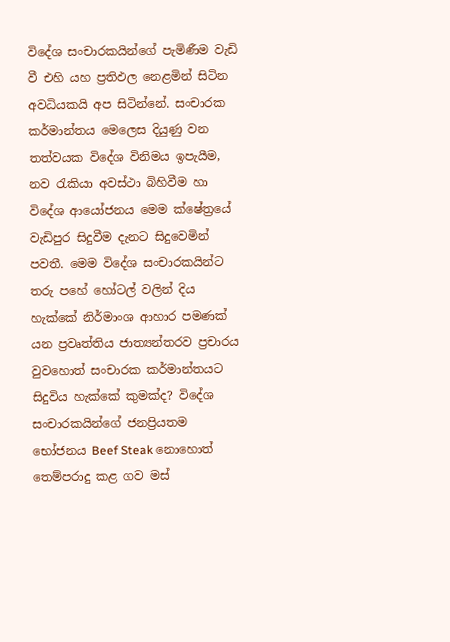විදේශ සංචාරකයින්ගේ පැමිණීම වැඩි වී එහි යහ ප්‍රතිඵල නෙළමින් සිටින අවධියකයි අප සිටින්නේ. සංචාරක කර්මාන්තය මෙලෙස දියුණු වන තත්වයක විදේශ විනිමය ඉපැයීම, නව රැකියා අවස්ථා බිහිවීම හා විදේශ ආයෝජනය මෙම ක්ෂේත්‍රයේ වැඩිපුර සිදුවීම දැනට සිදුවෙමින් පවතී. මෙම විදේශ සංචාරකයින්ට තරු පහේ හෝටල් වලින් දිය හැක්කේ නිර්මාංශ ආහාර පමණක් යන ප්‍රවෘත්තිය ජාත්‍යන්තරව ප්‍රචාරය වුවහොත් සංචාරක කර්මාන්තයට සිදුවිය හැක්කේ කුමක්ද? විදේශ සංචාරකයින්ගේ ජනප්‍රියතම භෝජනය Beef Steak නොහොත් තෙම්පරාදු කළ ගව මස්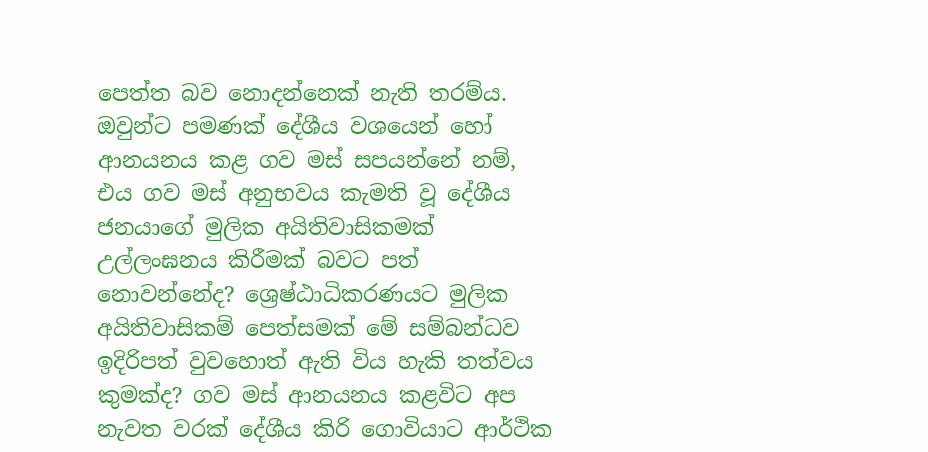පෙත්ත බව නොදන්නෙක් නැති තරම්ය. ඔවුන්ට පමණක් දේශීය වශයෙන් හෝ ආනයනය කළ ගව මස් සපයන්නේ නම්, එය ගව මස් අනුභවය කැමති වූ දේශීය ජනයාගේ මුලික අයිතිවාසිකමක් උල්ලංඝනය කිරීමක් බවට පත් නොවන්නේද? ශ්‍රෙෂ්ඨාධිකරණයට මුලික අයිතිවාසිකම් පෙත්සමක් මේ සම්බන්ධව ඉදිරිපත් වුවහොත් ඇති විය හැකි තත්වය කුමක්ද? ගව මස් ආනයනය කළවිට අප නැවත වරක් දේශීය කිරි ගොවියාට ආර්ථික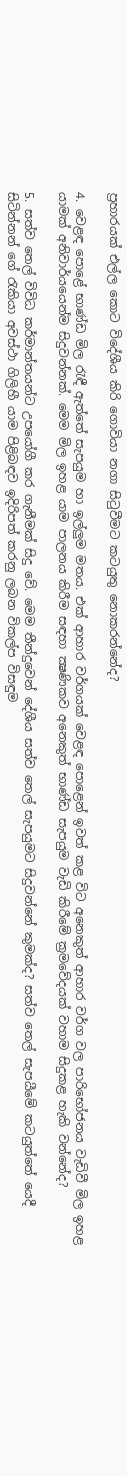ප්‍රහාරයක් එල්ල කොට විදේශීය කිරි ගොවියා නගා සිටුවීමට කටයුතු නොකරන්නේද?

4. වෙළඳ පොළේ භාණ්ඩ මිල රැඳී ඇත්තේ සැපයුම හා ඉල්ලුම මතය. එක් ආහාර වර්ගයක් වෙළඳ පොළෙන් ඉවත් කළ විට අනෙකුත් ආහාර වර්ග වල පාරිභෝජනය වැඩිවී මිල ඉහළ යාමක් අනිවාර්යයෙන්ම සිදුවන්නක්. මෙම මිල ඉහළ යාම පාලනය කිරීම සඳහා ක්‍ෂණිකව අනෙකුත් භාණ්ඩ සැපයුම වැඩි කිරීමේ ක්‍රමවේදයක් වහාම සිදුකළ හැකි වන්නේද?

5. සත්ව තෙල් විවිධ කර්මාන්තයන්ට උපයෝගී කර ගැනීමක් සිදු වේ. මෙම තීන්දුවෙන් දේශීය සත්ව තෙල් සැපයුමට සිදුවන්නේ කුමක්ද? සත්ව තෙල් සැපයීමේ කටයුත්තේ යෙදී සිටින්නන් ගේ රැකියා අවස්ථා ගිලිහී යාම පිළිබඳව ඉදිරිපත් කරනු ලබන විකල්ප විසඳුම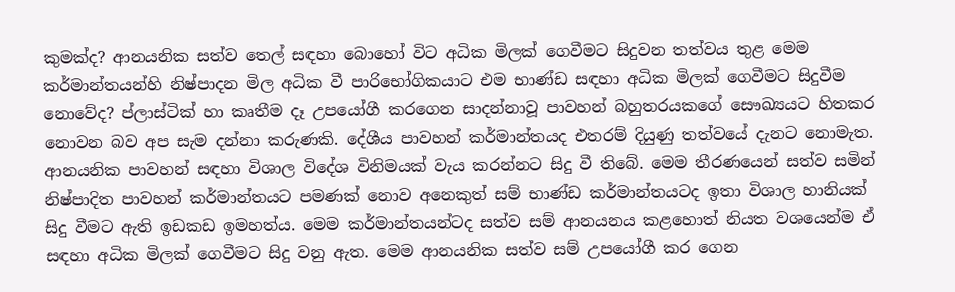කුමක්ද? ආනයනික සත්ව තෙල් සඳහා බොහෝ විට අධික මිලක් ගෙවීමට සිදුවන තත්වය තුළ මෙම කර්මාන්තයන්හි නිෂ්පාදන මිල අධික වී පාරිභෝගිකයාට එම භාණ්ඩ සඳහා අධික මිලක් ගෙවීමට සිදුවීම නොවේද? ප්ලාස්ටික් හා කෘතීම දෑ උපයෝගී කරගෙන සාදන්නාවූ පාවහන් බහුතරයකගේ සෞඛ්‍යයට හිතකර නොවන බව අප සැම දන්නා කරුණකි. දේශීය පාවහන් කර්මාන්තයද එතරම් දියුණු තත්වයේ දැනට නොමැත. ආනයනික පාවහන් සඳහා විශාල විදේශ විනිමයක් වැය කරන්නට සිදු වී තිබේ. මෙම තීරණයෙන් සත්ව සමින් නිෂ්පාදිත පාවහන් කර්මාන්තයට පමණක් නොව අනෙකුත් සම් භාණ්ඩ කර්මාන්තයටද ඉතා විශාල හානියක් සිදු වීමට ඇති ඉඩකඩ ඉමහත්ය. මෙම කර්මාන්තයන්ටද සත්ව සම් ආනයනය කළහොත් නියත වශයෙන්ම ඒ සඳහා අධික මිලක් ගෙවීමට සිදු වනු ඇත. මෙම ආනයනික සත්ව සම් උපයෝගී කර ගෙන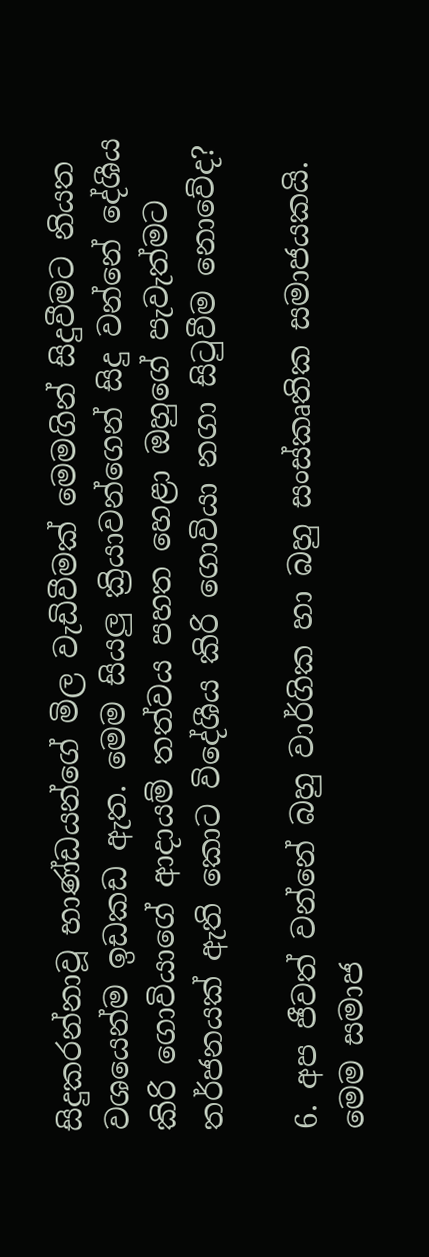සිදුකරන්නාවූ භාණ්ඩයන්ගේ මිල වැඩිවීමක් මෙමගින් සිදුවීමට නියත වශයෙන්ම ඉඩකඩ ඇත. මෙම සියලු ක්‍රියාවන්ගෙන් සිදු වන්නේ දේශීය කිරි ගොවියාගේ ආදායම් තත්වය පහත හෙළා ඔහුගේ පැවැත්මට තර්ජනයක් ඇති කොට විදේශීය කිරි ගොවියා නගා සිටුවීම නොවේද?

6. අප ජීවත් වන්නේ බහු වාර්ගික හා බහු සංස්කෘතික සමාජයකයි. මෙම සමාජ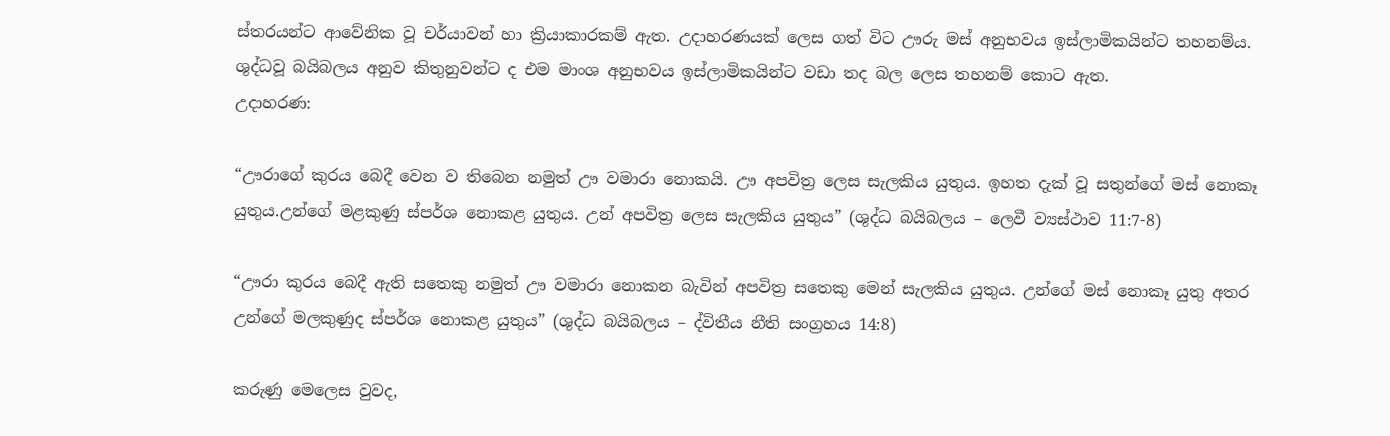ස්තරයන්ට ආවේනික වූ චර්යාවන් හා ක්‍රියාකාරකම් ඇත. උදාහරණයක් ලෙස ගත් විට ඌරු මස් අනුභවය ඉස්ලාමිකයින්ට තහනම්ය. ශුද්ධවූ බයිබලය අනුව කිතුනුවන්ට ද එම මාංශ අනුභවය ඉස්ලාමිකයින්ට වඩා තද බල ලෙස තහනම් කොට ඇත.
උදාහරණ:

“ඌරාගේ කුරය බෙදී වෙන ව තිබෙන නමුත් ඌ වමාරා නොකයි. ඌ අපවිත්‍ර ලෙස සැලකිය යුතුය. ඉහත දැක් වූ සතුන්ගේ මස් නොකෑ යුතුය.උන්ගේ මළකුණු ස්පර්ශ නොකළ යුතුය. උන් අපවිත්‍ර ලෙස සැලකිය යුතුය” (ශුද්ධ බයිබලය – ලෙවී ව්‍යස්ථාව 11:7-8)

“ඌරා කුරය බෙදී ඇති සතෙකු නමුත් ඌ වමාරා නොකන බැවින් අපවිත්‍ර සතෙකු මෙන් සැලකිය යුතුය. උන්ගේ මස් නොකෑ යුතු අතර උන්ගේ මලකුණුද ස්පර්ශ නොකළ යුතුය” (ශුද්ධ බයිබලය – ද්විතීය නීති සංග්‍රහය 14:8)

කරුණු මෙලෙස වුවද,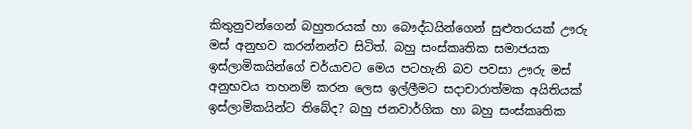කිතුනුවන්ගෙන් බහුතරයක් හා බෞද්ධයින්ගෙන් සුළුතරයක් ඌරු මස් අනුභව කරන්නන්ව සිටිත්. බහු සංස්කෘතික සමාජයක ඉස්ලාමිකයින්ගේ චර්යාවට මෙය පටහැනි බව පවසා ඌරු මස් අනුභවය තහනම් කරන ලෙස ඉල්ලීමට සදාචාරාත්මක අයිතියක් ඉස්ලාමිකයින්ට තිබේද? බහු ජනවාර්ගික හා බහු සංස්කෘතික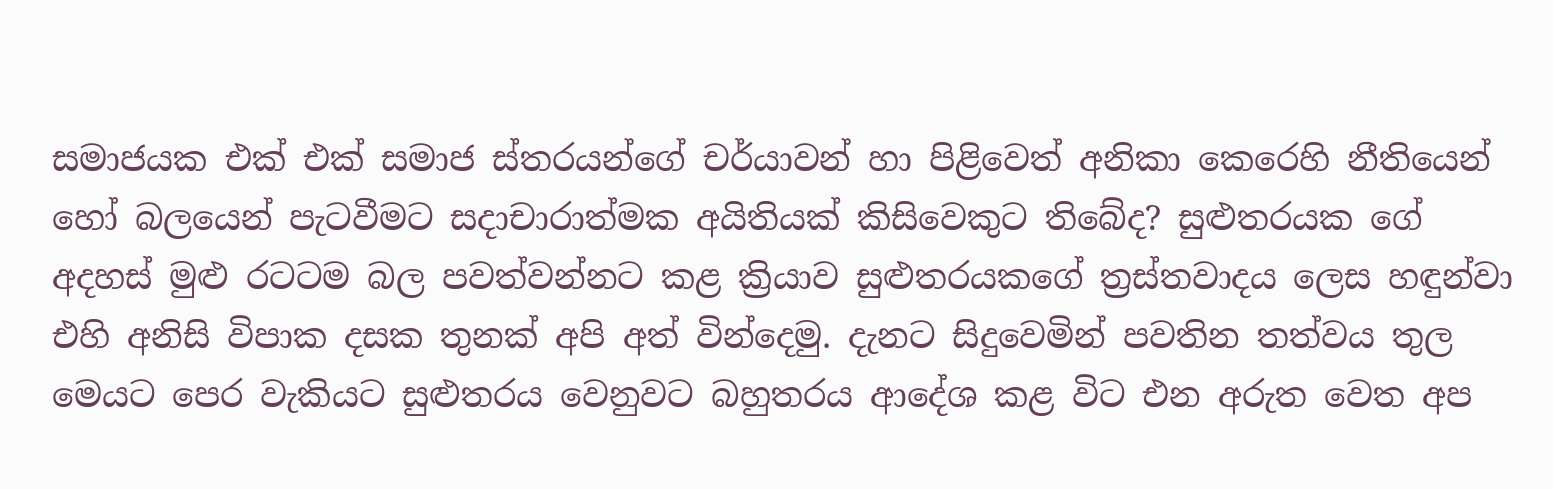සමාජයක එක් එක් සමාජ ස්තරයන්ගේ චර්යාවන් හා පිළිවෙත් අනිකා කෙරෙහි නීතියෙන් හෝ බලයෙන් පැටවීමට සදාචාරාත්මක අයිතියක් කිසිවෙකුට තිබේද? සුළුතරයක ගේ අදහස් මුළු රටටම බල පවත්වන්නට කළ ක්‍රියාව සුළුතරයකගේ ත්‍රස්තවාදය ලෙස හඳුන්වා එහි අනිසි විපාක දසක තුනක් අපි අත් වින්දෙමු. දැනට සිදුවෙමින් පවතින තත්වය තුල මෙයට පෙර වැකියට සුළුතරය වෙනුවට බහුතරය ආදේශ කළ විට එන අරුත වෙත අප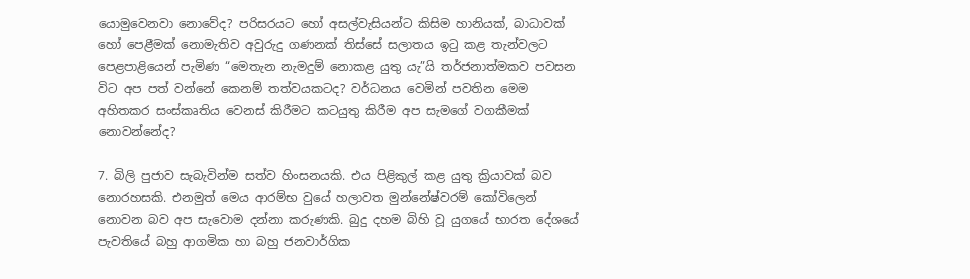යොමුවෙනවා නොවේද? පරිසරයට හෝ අසල්වැසියන්ට කිසිම හානියක්, බාධාවක් හෝ පෙළීමක් නොමැතිව අවුරුදු ගණනක් තිස්සේ සලාතය ඉටු කළ තැන්වලට පෙළපාළියෙන් පැමිණ “මෙතැන නැමදුම් නොකළ යුතු යැ”යි තර්ජනාත්මකව පවසන විට අප පත් වන්නේ කෙනම් තත්වයකටද? වර්ධනය වෙමින් පවතින මෙම අහිතකර සංස්කෘතිය වෙනස් කිරීමට කටයුතු කිරීම අප සැමගේ වගකීමක් නොවන්නේද?

7. බිලි පුජාව සැබැවින්ම සත්ව හිංසනයකි. එය පිළිකුල් කළ යුතු ක්‍රියාවක් බව නොරහසකි. එනමුත් මෙය ආරම්භ වුයේ හලාවත මුන්නේෂ්වරම් කෝවිලෙන් නොවන බව අප සැවොම දන්නා කරුණකි. බුදු දහම බිහි වූ යුගයේ භාරත දේශයේ පැවතියේ බහු ආගමික හා බහු ජනවාර්ගික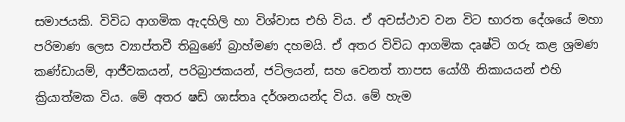සමාජයකි. විවිධ ආගමික ඇදහිලි හා විශ්වාස එහි විය. ඒ අවස්ථාව වන විට භාරත දේශයේ මහා පරිමාණ ලෙස ව්‍යාප්තවී තිබුණේ බ්‍රාහ්මණ දහමයි. ඒ අතර විවිධ ආගමික දෘෂ්ටි ගරු කළ ශ්‍රමණ කණ්ඩායම්, ආජීවකයන්, පරිබ්‍රාජකයන්, ජටිලයන්, සහ වෙනත් තාපස යෝගී නිකායයන් එහි ක්‍රියාත්මක විය. මේ අතර ෂඩ් ශාස්තෘ දර්ශනයන්ද විය. මේ හැම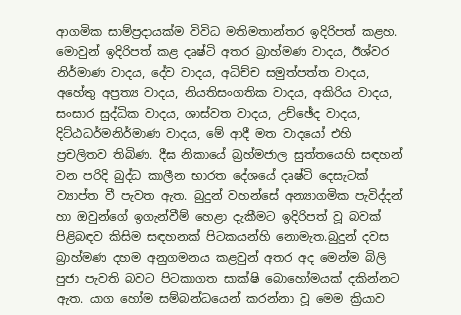ආගමික සාම්ප්‍රදායක්ම විවිධ මතිමතාන්තර ඉදිරිපත් කළහ. මොවුන් ඉදිරිපත් කළ දෘෂ්ටි අතර බ්‍රාහ්මණ වාදය, ඊශ්වර නිර්මාණ වාදය, දේව වාදය, අධිච්ච සමුත්පත්ත වාදය, අහේතු අප්‍රත්‍ය වාදය, නියතිසංගතික වාදය, අකිරිය වාදය, සංසාර සුද්ධික වාදය, ශාස්වත වාදය, උච්ඡේද වාදය, දිට්ඨධර්මනිර්මාණ වාදය, මේ ආදී මත වාදයෝ එහි ප්‍රචලිතව තිබිණ. දීඝ නිකායේ බ්‍රහ්මජාල සුත්තයෙහි සඳහන් වන පරිදි බුද්ධ කාලීන භාරත දේශයේ දෘෂ්ටි දෙසැටක් ව්‍යාප්ත වී පැවත ඇත. බුදුන් වහන්සේ අන්‍යාගමික පැවිද්දන් හා ඔවුන්ගේ ඉගැන්වීම් හෙළා දැකීමට ඉදිරිපත් වූ බවක් පිළිබඳව කිසිම සඳහනක් පිටකයන්හි නොමැත.බුදුන් දවස බ්‍රාහ්මණ දහම අනුගමනය කළවුන් අතර අද මෙන්ම බිලි පුජා පැවති බවට පිටකාගත සාක්ෂි බොහෝමයක් දකින්නට ඇත. යාග හෝම සම්බන්ධයෙන් කරන්නා වූ මෙම ක්‍රියාව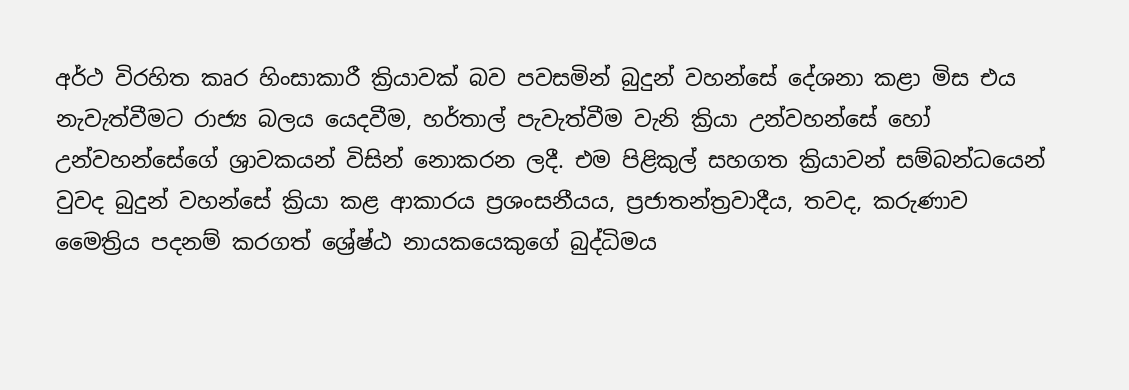අර්ථ විරහිත කෘර හිංසාකාරී ක්‍රියාවක් බව පවසමින් බුදුන් වහන්සේ දේශනා කළා මිස එය නැවැත්වීමට රාජ්‍ය බලය යෙදවීම, හර්තාල් පැවැත්වීම වැනි ක්‍රියා උන්වහන්සේ හෝ උන්වහන්සේගේ ශ්‍රාවකයන් විසින් නොකරන ලදී. එම පිළිකුල් සහගත ක්‍රියාවන් සම්බන්ධයෙන් වුවද බුදුන් වහන්සේ ක්‍රියා කළ ආකාරය ප්‍රශංසනීයය, ප්‍රජාතන්ත්‍රවාදීය, තවද, කරුණාව මෛත්‍රිය පදනම් කරගත් ශ්‍රේෂ්ඨ නායකයෙකුගේ බුද්ධිමය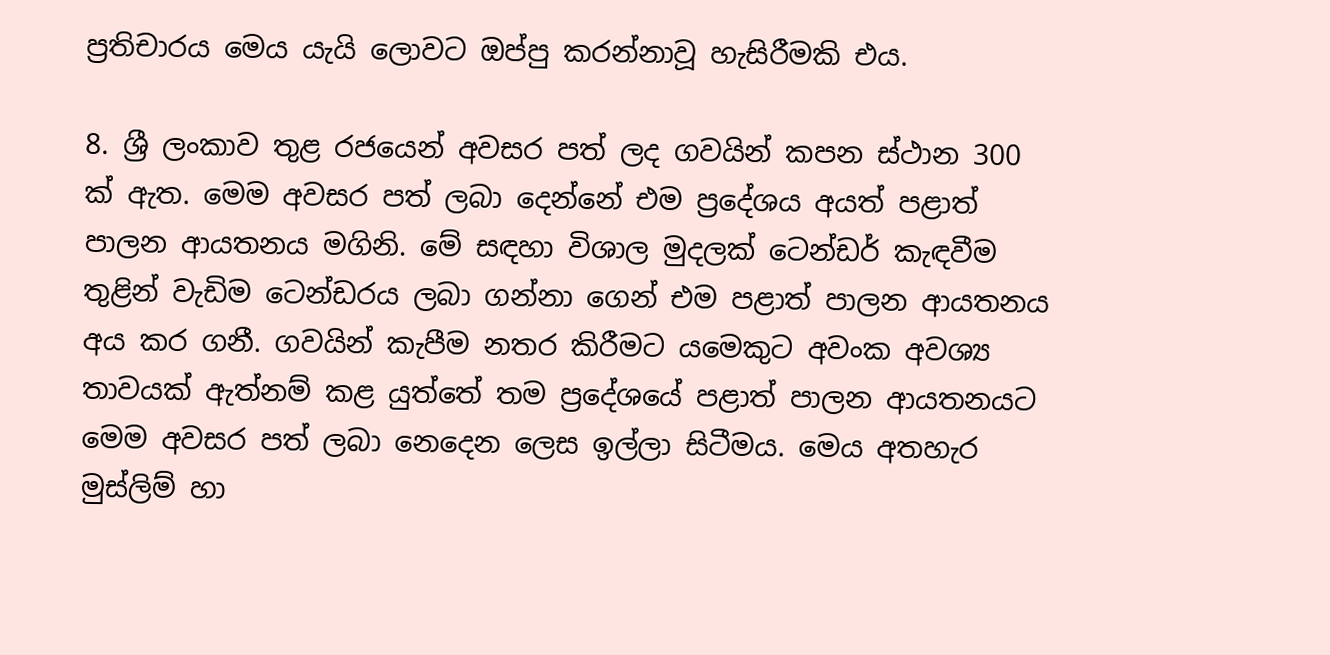ප්‍රතිචාරය මෙය යැයි ලොවට ඔප්පු කරන්නාවූ හැසිරීමකි එය.

8. ශ්‍රී ලංකාව තුළ රජයෙන් අවසර පත් ලද ගවයින් කපන ස්ථාන 300 ක් ඇත. මෙම අවසර පත් ලබා දෙන්නේ එම ප්‍රදේශය අයත් පළාත් පාලන ආයතනය මගිනි. මේ සඳහා විශාල මුදලක් ටෙන්ඩර් කැඳවීම තුළින් වැඩිම ටෙන්ඩරය ලබා ගන්නා ගෙන් එම පළාත් පාලන ආයතනය අය කර ගනී. ගවයින් කැපීම නතර කිරීමට යමෙකුට අවංක අවශ්‍ය තාවයක් ඇත්නම් කළ යුත්තේ තම ප්‍රදේශයේ පළාත් පාලන ආයතනයට මෙම අවසර පත් ලබා නෙදෙන ලෙස ඉල්ලා සිටීමය. මෙය අතහැර මුස්ලිම් හා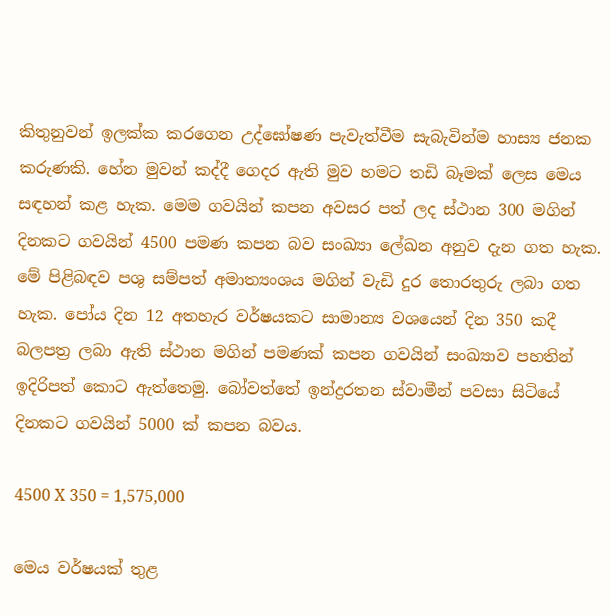කිතුනුවන් ඉලක්ක කරගෙන උද්ඝෝෂණ පැවැත්වීම සැබැවින්ම හාස්‍ය ජනක කරුණකි. හේන මුවන් කද්දී ගෙදර ඇති මුව හමට තඩි බෑමක් ලෙස මෙය සඳහන් කළ හැක. මෙම ගවයින් කපන අවසර පත් ලද ස්ථාන 300 මගින් දිනකට ගවයින් 4500 පමණ කපන බව සංඛ්‍යා ලේඛන අනුව දැන ගත හැක. මේ පිළිබඳව පශු සම්පත් අමාත්‍යංශය මගින් වැඩි දුර තොරතුරු ලබා ගත හැක. පෝය දින 12 අතහැර වර්ෂයකට සාමාන්‍ය වශයෙන් දින 350 කදී බලපත්‍ර ලබා ඇති ස්ථාන මගින් පමණක් කපන ගවයින් සංඛ්‍යාව පහතින් ඉදිරිපත් කොට ඇත්තෙමු. බෝවත්තේ ඉන්ද්‍රරතන ස්වාමීන් පවසා සිටියේ දිනකට ගවයින් 5000 ක් කපන බවය.

4500 X 350 = 1,575,000

මෙය වර්ෂයක් තුළ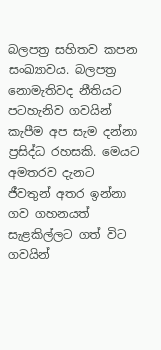බලපත්‍ර සහිතව කපන සංඛ්‍යාවය. බලපත්‍ර නොමැතිවද නීතියට පටහැනිව ගවයින් කැපීම අප සැම දන්නා ප්‍රසිද්ධ රහසකි. මෙයට අමතරව දැනට ජීවතුන් අතර ඉන්නා ගව ගහනයත් සැළකිල්ලට ගත් විට ගවයින්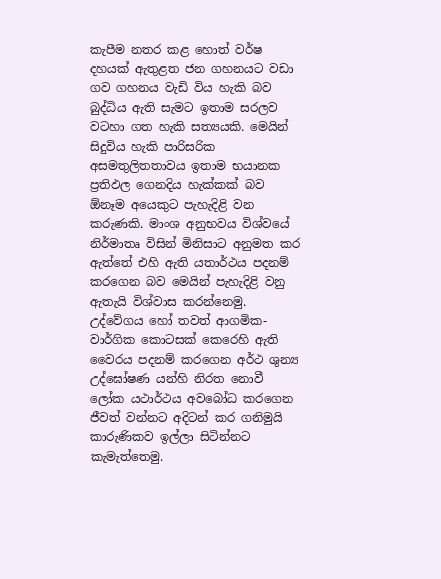කැපීම නතර කළ හොත් වර්ෂ දහයක් ඇතුළත ජන ගහනයට වඩා ගව ගහනය වැඩි විය හැකි බව බුද්ධිය ඇති සැමට ඉතාම සරලව වටහා ගත හැකි සත්‍යයකි. මෙයින් සිදුවිය හැකි පාරිසරික අසමතුලිතතාවය ඉතාම භයානක ප්‍රතිඵල ගෙනදිය හැක්කක් බව ඕනෑම අයෙකුට පැහැදිළි වන කරුණකි. මාංශ අනුභවය විශ්වයේ නිර්මාතෘ විසින් මිනිසාට අනුමත කර ඇත්තේ එහි ඇති යතාර්ථය පදනම් කරගෙන බව මෙයින් පැහැදිළි වනු ඇතැයි විශ්වාස කරන්නෙමු. උද්වේගය හෝ තවත් ආගමික-වාර්ගික කොටසක් කෙරෙහි ඇති වෛරය පදනම් කරගෙන අර්ථ ශුන්‍ය උද්ඝෝෂණ යන්හි නිරත නොවී ලෝක යථාර්ථය අවබෝධ කරගෙන ජීවත් වන්නට අදිටන් කර ගනිමුයි කාරුණිකව ඉල්ලා සිටින්නට කැමැත්තෙමු.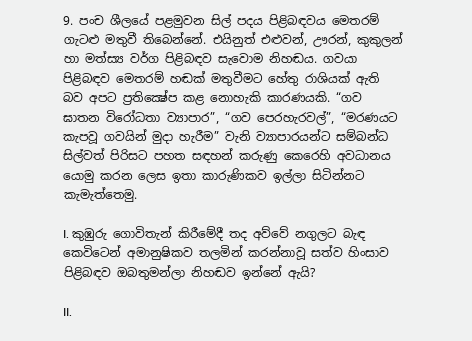9. පංච ශීලයේ පළමුවන සිල් පදය පිළිබඳවය මෙතරම් ගැටළු මතුවී තිබෙන්නේ. එයිනුත් එළුවන්, ඌරන්, කුකුලන් හා මත්ස්‍ය වර්ග පිළිබඳව සැවොම නිහඬය. ගවයා පිළිබඳව මෙතරම් හඬක් මතුවීමට හේතු රාශියක් ඇති බව අපට ප්‍රතික්‍ෂේප කළ නොහැකි කාරණයකි. “ගව ඝාතන විරෝධතා ව්‍යාපාර”, “ගව පෙරහැරවල්”, “මරණයට කැපවූ ගවයින් මුදා හැරීම” වැනි ව්‍යාපාරයන්ට සම්බන්ධ සිල්වත් පිරිසට පහත සඳහන් කරුණු කෙරෙහි අවධානය යොමු කරන ලෙස ඉතා කාරුණිකව ඉල්ලා සිටින්නට කැමැත්තෙමු.

I. කුඹුරු ගොවිතැන් කිරීමේදී තද අව්වේ නගුලට බැඳ කෙවිටෙන් අමානුෂිකව තලමින් කරන්නාවූ සත්ව හිංසාව පිළිබඳව ඔබතුමන්ලා නිහඬව ඉන්නේ ඇයි?

II.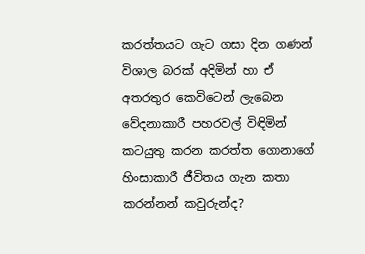කරත්තයට ගැට ගසා දින ගණන් විශාල බරක් අදිමින් හා ඒ අතරතුර කෙවිටෙන් ලැබෙන වේදනාකාරී පහරවල් විඳිමින් කටයුතු කරන කරත්ත ගොනාගේ හිංසාකාරී ජීවිතය ගැන කතා කරන්නන් කවුරුන්ද?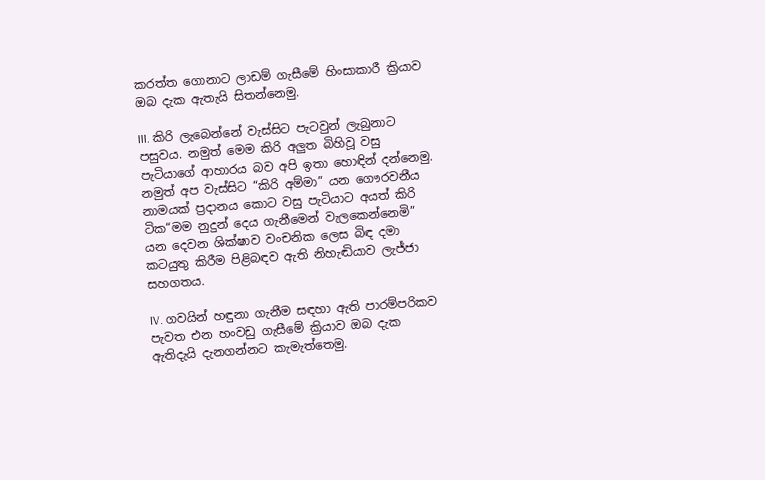කරත්ත ගොනාට ලාඩම් ගැසීමේ හිංසාකාරී ක්‍රියාව ඔබ දැක ඇතැයි සිතන්නෙමු.

III. කිරි ලැබෙන්නේ වැස්සිට පැටවුන් ලැබුනාට පසුවය. නමුත් මෙම කිරි අලුත බිහිවූ වසු පැටියාගේ ආහාරය බව අපි ඉතා හොඳින් දන්නෙමු. නමුත් අප වැස්සිට “කිරි අම්මා” යන ගෞරවනීය නාමයක් ප්‍රදානය කොට වසු පැටියාට අයත් කිරි ටික“මම නුදුන් දෙය ගැනීමෙන් වැලකෙන්නෙමි” යන දෙවන ශික්ෂාව වංචනික ලෙස බිඳ දමා කටයුතු කිරීම පිළිබඳව ඇති නිහැඬියාව ලැජ්ජා සහගතය.

IV. ගවයින් හඳුනා ගැනීම සඳහා ඇති පාරම්පරිකව පැවත එන හංවඩු ගැසීමේ ක්‍රියාව ඔබ දැක ඇතිදැයි දැනගන්නට කැමැත්තෙමු.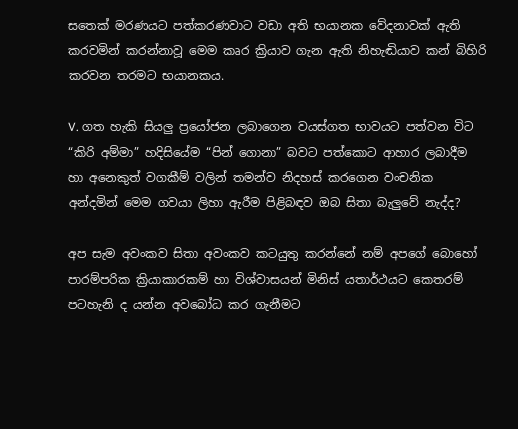සතෙක් මරණයට පත්කරණවාට වඩා අති භයානක වේදනාවක් ඇති කරවමින් කරන්නාවූ මෙම කෘර ක්‍රියාව ගැන ඇති නිහැඬියාව කන් බිහිරි කරවන තරමට භයානකය.

V. ගත හැකි සියලු ප්‍රයෝජන ලබාගෙන වයස්ගත භාවයට පත්වන විට “කිරි අම්මා” හදිසියේම “පින් ගොනා” බවට පත්කොට ආහාර ලබාදීම හා අනෙකුත් වගකීම් වලින් තමන්ව නිදහස් කරගෙන වංචනික අන්දමින් මෙම ගවයා ලිහා ඇරීම පිළිබඳව ඔබ සිතා බැලුවේ නැද්ද?

අප සැම අවංකව සිතා අවංකව කටයුතු කරන්නේ නම් අපගේ බොහෝ පාරම්පරික ක්‍රියාකාරකම් හා විශ්වාසයන් මිනිස් යතාර්ථයට කෙතරම් පටහැනි ද යන්න අවබෝධ කර ගැනීමට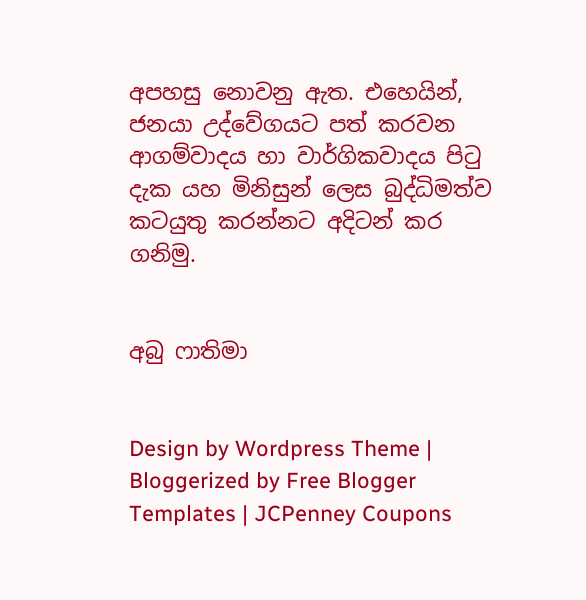අපහසු නොවනු ඇත. එහෙයින්, ජනයා උද්වේගයට පත් කරවන ආගම්වාදය හා වාර්ගිකවාදය පිටු දැක යහ මිනිසුන් ලෙස බුද්ධිමත්ව කටයුතු කරන්නට අදිටන් කර ගනිමු.


අබු ෆාතිමා


Design by Wordpress Theme | Bloggerized by Free Blogger Templates | JCPenney Coupons